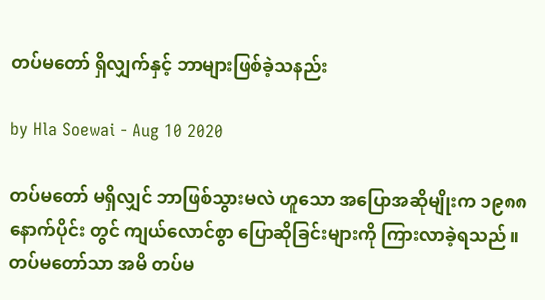တပ်မတော် ရှိလျှက်နှင့် ဘာများဖြစ်ခဲ့သနည်း

by Hla Soewai - Aug 10 2020

တပ်မတော် မရှိလျှင် ဘာဖြစ်သွားမလဲ ဟူသော အပြောအဆိုမျိုးက ၁၉၈၈ နောက်ပိုင်း တွင် ကျယ်လောင်စွာ ပြောဆိုခြင်းများကို ကြားလာခဲ့ရသည်။ တပ်မတော်သာ အမိ တပ်မ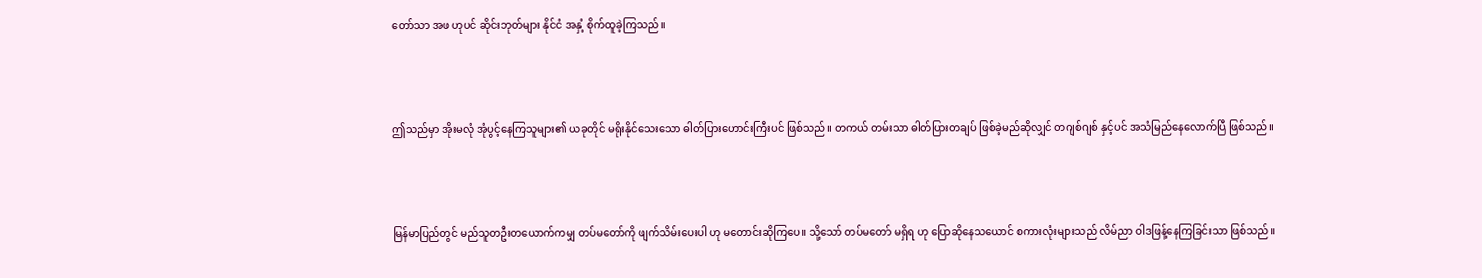တော်သာ အဖ ဟုပင် ဆိုင်းဘုတ်များ နိုင်ငံ အနှံ့ စိုက်ထူခဲ့ကြသည်။



ဤသည်မှာ အိုးမလုံ အုံပွင့်နေကြသူများ၏ ယခုတိုင် မရိုးနိုင်သေးသော ဓါတ်ပြားဟောင်းကြီးပင် ဖြစ်သည်။ တကယ် တမ်းသာ ဓါတ်ပြားတချပ် ဖြစ်ခဲ့မည်ဆိုလျှင် တဂျစ်ဂျစ် နှင့်ပင် အသံမြည်နေလောက်ပြီ ဖြစ်သည်။



မြန်မာပြည်တွင် မည်သူတဦးတယောက်ကမျှ တပ်မတော်ကို ဖျက်သိမ်းပေးပါ ဟု မတောင်းဆိုကြပေ။ သို့သော် တပ်မတော် မရှိရ ဟု ပြောဆိုနေသယောင် စကားလုံးများသည် လိမ်ညာ ဝါဒဖြန့်နေကြခြင်းသာ ဖြစ်သည်။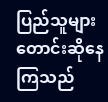ပြည်သူများ တောင်းဆိုနေကြသည်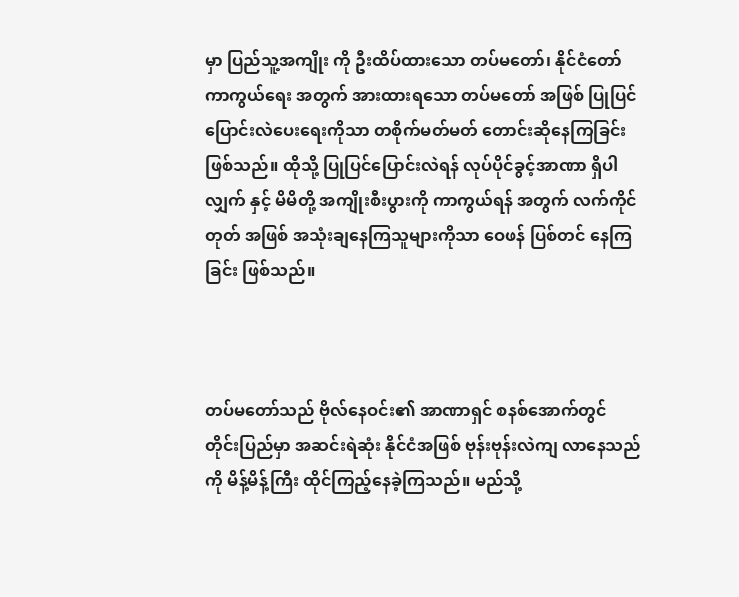မှာ ပြည်သူ့အကျိုး ကို ဦးထိပ်ထားသော တပ်မတော်၊ နိုင်ငံတော် ကာကွယ်ရေး အတွက် အားထားရသော တပ်မတော် အဖြစ် ပြုပြင် ပြောင်းလဲပေးရေးကိုသာ တစိုက်မတ်မတ် တောင်းဆိုနေကြခြင်း ဖြစ်သည်။ ထိုသို့ ပြုပြင်ပြောင်းလဲရန် လုပ်ပိုင်ခွင့်အာဏာ ရှိပါလျှက် နှင့် မိမိတို့ အကျိုးစီးပွားကို ကာကွယ်ရန် အတွက် လက်ကိုင်တုတ် အဖြစ် အသုံးချနေကြသူများကိုသာ ဝေဖန် ပြစ်တင် နေကြခြင်း ဖြစ်သည်။



တပ်မတော်သည် ဗိုလ်နေဝင်း၏ အာဏာရှင် စနစ်အောက်တွင် တိုင်းပြည်မှာ အဆင်းရဲဆုံး နိုင်ငံအဖြစ် ဗုန်းဗုန်းလဲကျ လာနေသည်ကို မိန့်မိန့်ကြီး ထိုင်ကြည့်နေခဲ့ကြသည်။ မည်သို့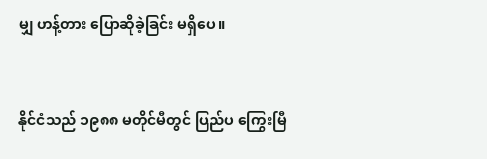မျှ ဟန့်တား ပြောဆိုခဲ့ခြင်း မရှိပေ။



နိုင်ငံသည် ၁၉၈၈ မတိုင်မီတွင် ပြည်ပ ကြွေးမြီ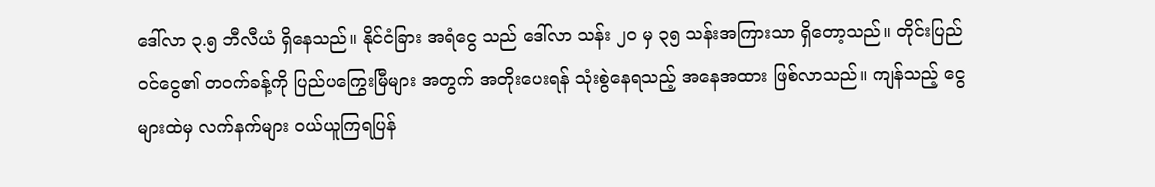ဒေါ်လာ ၃.၅ ဘီလီယံ ရှိနေသည်။ နိုင်ငံခြား အရံငွေ သည် ဒေါ်လာ သန်း ၂၀ မှ ၃၅ သန်းအကြားသာ ရှိတော့သည်။ တိုင်းပြည် ဝင်ငွေ၏ တဝက်ခန့်ကို ပြည်ပကြွေးမြီများ အတွက် အတိုးပေးရန် သုံးစွဲနေရသည့် အနေအထား ဖြစ်လာသည်။ ကျန်သည့် ငွေများထဲမှ လက်နက်များ ဝယ်ယူကြရပြန်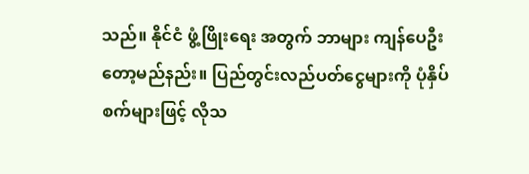သည်။ နိုင်ငံ ဖွံ့ဖြိုးရေး အတွက် ဘာများ ကျန်ပေဦးတော့မည်နည်း။ ပြည်တွင်းလည်ပတ်ငွေများကို ပုံနှိပ်စက်များဖြင့် လိုသ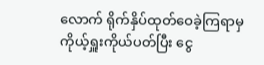လောက် ရိုက်နှိပ်ထုတ်ဝေခဲ့ကြရာမှ ကိုယ့်ရှူးကိုယ်ပတ်ပြီး ငွေ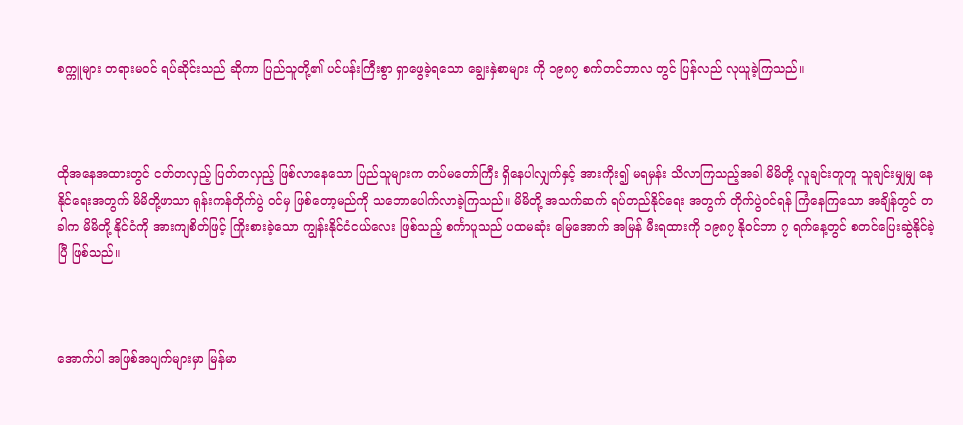စက္ကူများ တရားမဝင် ရပ်ဆိုင်းသည် ဆိုကာ ပြည်သူတို့၏ ပင်ပန်းကြီးစွာ ရှာဖွေခဲ့ရသော ချွေးနှဲစာများ ကို ၁၉၈၇ စက်တင်ဘာလ တွင် ပြန်လည် လုယူခဲ့ကြသည်။



ထိုအနေအထားတွင် ငတ်တလှည့် ပြတ်တလှည့် ဖြစ်လာနေသော ပြည်သူများက တပ်မတော်ကြီး ရှိနေပါလျှက်နှင့် အားကိုး၍ မရမှန်း သိလာကြသည့်အခါ မိမိတို့ လူချင်းတူတူ သူချင်းမျှမျှ နေနိုင်ရေးအတွက် မိမိတို့ဖာသာ ရုန်းကန်တိုက်ပွဲ ဝင်မှ ဖြစ်တော့မည်ကို သဘောပေါက်လာခဲ့ကြသည်။ မိမိတို့ အသက်ဆက် ရပ်တည်နိုင်ရေး အတွက် တိုက်ပွဲဝင်ရန် ကြံနေကြသော အချိန်တွင် တခါက မိမိတို့ နိုင်ငံကို အားကျစိတ်ဖြင့် ကြိုးစားခဲ့သော ကျွန်းနိုင်ငံငယ်လေး ဖြစ်သည့် စင်္ကာပူသည် ပထမဆုံး မြေအောက် အမြန် မီးရထားကို ၁၉၈၇ နိုဝင်ဘာ ၇ ရက်နေ့တွင် စတင်ပြေးဆွဲနိုင်ခဲ့ပြီ ဖြစ်သည်။



အောက်ပါ အဖြစ်အပျက်များမှာ မြန်မာ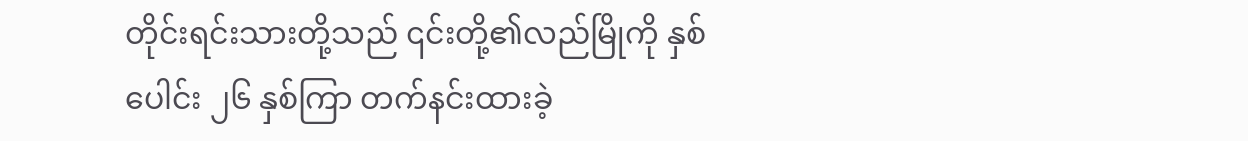တိုင်းရင်းသားတို့သည် ၎င်းတို့၏လည်မြိုကို နှစ်ပေါင်း ၂၆ နှစ်ကြာ တက်နင်းထားခဲ့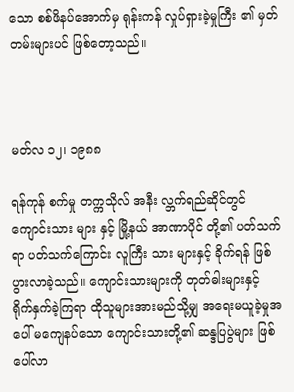သော စစ်ဖိနပ်အောက်မှ ရုန်းကန် လှုပ်ရှားခဲ့မှုကြီး ၏ မှတ်တမ်းများပင် ဖြစ်တော့သည်။



မတ်လ ၁၂၊ ၁၉၈၈

ရန်ကုန် စက်မှု တက္ကသိုလ် အနီး လ္ဘက်ရည်ဆိုင်တွင် ကျောင်းသား များ နှင့် မြို့နယ် အာဏာပိုင် တို့၏ ပတ်သက်ရာ ပတ်သက်ကြောင်း လူကြီး သား များနှင့် ခိုက်ရန် ဖြစ်ပွားလာခဲ့သည်။ ကျောင်းသားများကို တုတ်ဓါးများနှင့် ရိုက်နှက်ခဲ့ကြရာ ထိုသူများအားမည်သို့မျှ အရေးမယူခဲ့မှုအပေါ် မကျေနပ်သော ကျောင်းသားတို့၏ ဆန္ဒပြပွဲများ ဖြစ်ပေါ်လာ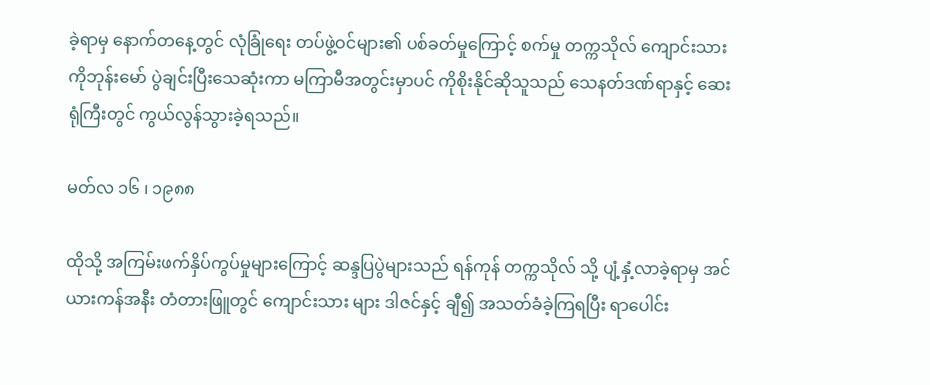ခဲ့ရာမှ နောက်တနေ့တွင် လုံခြုံရေး တပ်ဖွဲ့ဝင်များ၏ ပစ်ခတ်မှုကြောင့် စက်မှု တက္ကသိုလ် ကျောင်းသား ကိုဘုန်းမော် ပွဲချင်းပြီးသေဆုံးကာ မကြာမီအတွင်းမှာပင် ကိုစိုးနိုင်ဆိုသူသည် သေနတ်ဒဏ်ရာနှင့် ဆေးရုံကြီးတွင် ကွယ်လွန်သွားခဲ့ရသည်။

မတ်လ ၁၆ ၊ ၁၉၈၈

ထိုသို့ အကြမ်းဖက်နှိပ်ကွပ်မှုများကြောင့် ဆန္ဒပြပွဲများသည် ရန်ကုန် တက္ကသိုလ် သို့ ပျံ့နှံ့လာခဲ့ရာမှ အင်ယားကန်အနီး တံတားဖြူတွင် ကျောင်းသား များ ဒါဇင်နှင့် ချီ၍ အသတ်ခံခဲ့ကြရပြီး ရာပေါင်း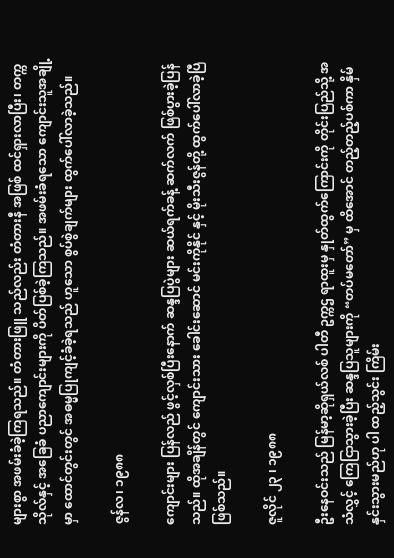များစွာ အဖမ်းခံခဲ့ကြရသည်။ တံတားဖြူ သည်လည်း တံတားနီ အဖြစ် ထင်ရှားလာပြီး၊ တက္ကသိုလ်နှင့် အခြေခံ ပညာကျောင်းများကို ပိတ်ပြစ်ခဲ့ကြသည်။ အဖမ်းခံရသော ကျောင်းသူအချို့မှာ ထောင်တွင်းတွင် အဓမ္မပြုကျင့်ခံခဲ့ရသည် ဟူသော စွပ်စွဲချက်များ ထွက်ပေါ်လာခဲ့သည်။

ဇွန်လ၊ ၁၉၈၈

ကျောင်းများ ပြန်လည် ဖွင့်လှစ်ပြီးနောက် ဆန္ဒပြပွဲများ ဆယ်ရက်ခန့် ဆက်လက် ဖြစ်ပွားခဲ့ပြန်သည်။ ထိုအချိန်တွင် ကျောင်းသား ခေါင်းဆောင် မင်းကိုနိုင် နှင့် မိုးသီးဇွန်တို့ ထွက်ပေါ်လာခဲ့ပြီ ဖြစ်သည်။

ဇူလိုင် ၂၃ ၊ ၁၉၈၈

ဦးနေဝင်းသည် မြန်မာ့ဆိုရှယ်လစ် ပါတီ ဥက္ကဌ ရာထူးမှ နှုတ်ထွက်ကြောင်းကို တိုင်းပြည်သို့ အသံလွှင့် ကြေငြာသွားခဲ့ပြီး ဆန္ဒပြသူများကို “တပ်မတော်” မှ ထိအောင် တည့်တည့်ပစ်ကာ နှိမ်နှင်းသွားမည်ဟု ပါ ထည့်သွင်း ကြိမ်း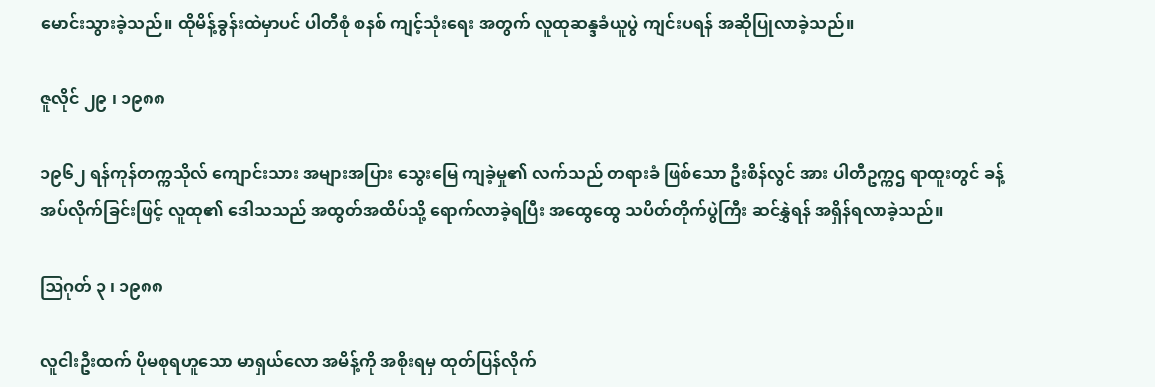မောင်းသွားခဲ့သည်။ ထိုမိန့်ခွန်းထဲမှာပင် ပါတီစုံ စနစ် ကျင့်သုံးရေး အတွက် လူထုဆန္ဒခံယူပွဲ ကျင်းပရန် အဆိုပြုလာခဲ့သည်။

ဇူလိုင် ၂၉ ၊ ၁၉၈၈

၁၉၆၂ ရန်ကုန်တက္ကသိုလ် ကျောင်းသား အများအပြား သွေးမြေ ကျခဲ့မှု၏ လက်သည် တရားခံ ဖြစ်သော ဦးစိန်လွင် အား ပါတီဥက္ကဌ ရာထူးတွင် ခန့်အပ်လိုက်ခြင်းဖြင့် လူထု၏ ဒေါသသည် အထွတ်အထိပ်သို့ ရောက်လာခဲ့ရပြီး အထွေထွေ သပိတ်တိုက်ပွဲကြီး ဆင်နွှဲရန် အရှိန်ရလာခဲ့သည်။

ဩဂုတ် ၃ ၊ ၁၉၈၈

လူငါးဦးထက် ပိုမစုရဟူသော မာရှယ်လော အမိန့်ကို အစိုးရမှ ထုတ်ပြန်လိုက်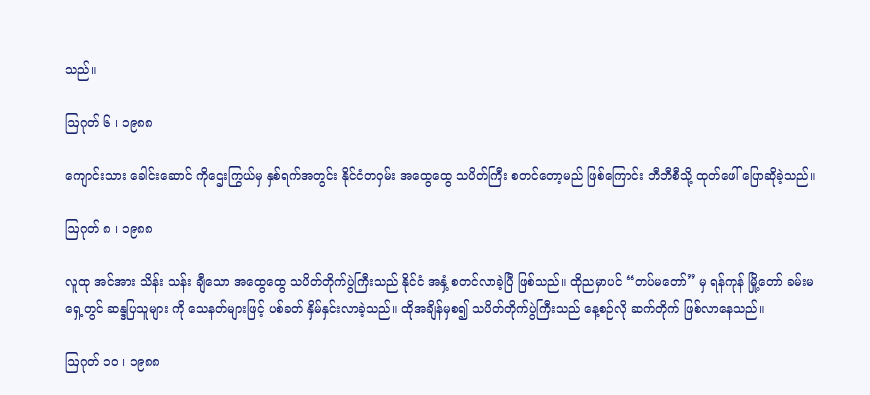သည်။

ဩဂုတ် ၆ ၊ ၁၉၈၈

ကျောင်းသား ခေါင်းဆောင် ကိုဌေးကြွယ်မှ နှစ်ရက်အတွင်း နိုင်ငံတဝှမ်း အထွေထွေ သပိတ်ကြီး စတင်တော့မည် ဖြစ်ကြောင်း ဘီဘီစီသို့ ထုတ်ဖေါ် ပြောဆိုခဲ့သည်။

ဩဂုတ် ၈ ၊ ၁၉၈၈

လူထု အင်အား သိန်း သန်း ချီသော အထွေထွေ သပိတ်တိုက်ပွဲကြီးသည် နိုင်ငံ အနှံ့ စတင်လာခဲ့ပြီ ဖြစ်သည်။ ထိုညမှာပင် “တပ်မတော်” မှ ရန်ကုန် မြို့တော် ခမ်းမရှေ့တွင် ဆန္ဒပြသူများ ကို သေနတ်များဖြင့် ပစ်ခတ် နှိမ်နှင်းလာခဲ့သည်။ ထိုအချိန်မှစ၍ သပိတ်တိုက်ပွဲကြီးသည် နေ့စဉ်လို ဆက်တိုက် ဖြစ်လာနေသည်။

ဩဂုတ် ၁၀ ၊ ၁၉၈၈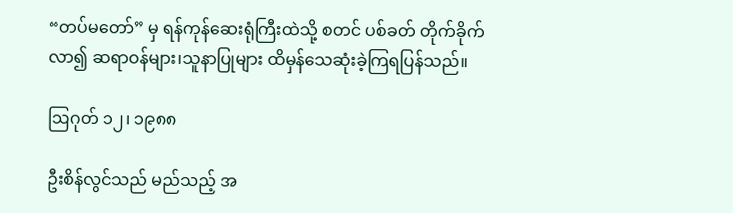“တပ်မတော်” မှ ရန်ကုန်ဆေးရုံကြီးထဲသို့ စတင် ပစ်ခတ် တိုက်ခိုက်လာ၍ ဆရာဝန်များ၊သူနာပြုများ ထိမှန်သေဆုံးခဲ့ကြရပြန်သည်။

ဩဂုတ် ၁၂၊ ၁၉၈၈

ဦးစိန်လွင်သည် မည်သည့် အ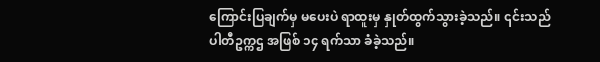ကြောင်းပြချက်မှ မပေးပဲ ရာထူးမှ နှုတ်ထွက်သွားခဲ့သည်။ ၎င်းသည် ပါတီဥက္ကဌ အဖြစ် ၁၄ ရက်သာ ခံခဲ့သည်။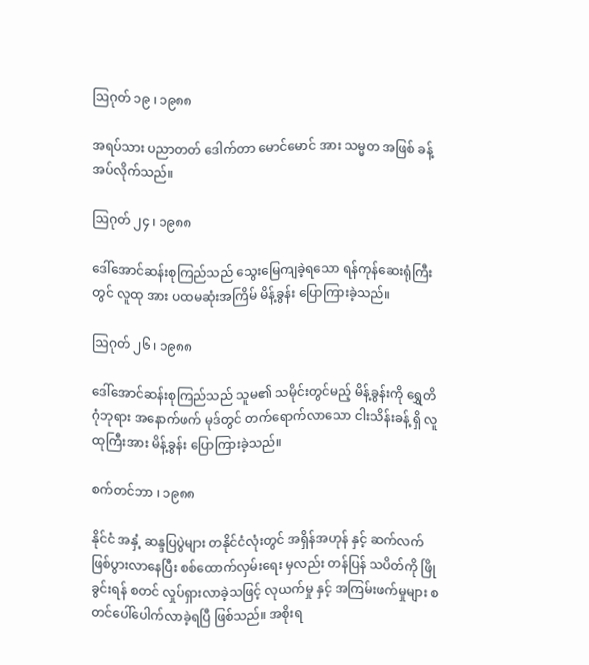ဩဂုတ် ၁၉ ၊ ၁၉၈၈

အရပ်သား ပညာတတ် ဒေါက်တာ မောင်မောင် အား သမ္မတ အဖြစ် ခန့်အပ်လိုက်သည်။

ဩဂုတ် ၂၄ ၊ ၁၉၈၈

ဒေါ်အောင်ဆန်းစုကြည်သည် သွေးမြေကျခဲ့ရသော ရန်ကုန်ဆေးရုံကြီးတွင် လူထု အား ပထမဆုံးအကြိမ် မိန့်ခွန်း ပြောကြားခဲ့သည်။

ဩဂုတ် ၂၆ ၊ ၁၉၈၈

ဒေါ်အောင်ဆန်းစုကြည်သည် သူမ၏ သမိုင်းတွင်မည့် မိန့်ခွန်းကို ရွှေတိဂုံဘုရား အနောက်ဖက် မုဒ်တွင် တက်ရောက်လာသော ငါးသိန်းခန့် ရှိ လူထုကြီးအား မိန့်ခွန်း ပြောကြားခဲ့သည်။

စက်တင်ဘာ ၊ ၁၉၈၈

နိုင်ငံ အနှံ့ ဆန္ဒပြပွဲများ တနိုင်ငံလုံးတွင် အရှိန်အဟုန် နှင့် ဆက်လက် ဖြစ်ပွားလာနေပြီး စစ်ထောက်လှမ်းရေး မှလည်း တန်ပြန် သပိတ်ကို ဖြိုခွင်းရန် စတင် လှုပ်ရှားလာခဲ့သဖြင့် လုယက်မှု နှင့် အကြမ်းဖက်မှုများ စတင်ပေါ်ပေါက်လာခဲ့ရပြီ ဖြစ်သည်။ အစိုးရ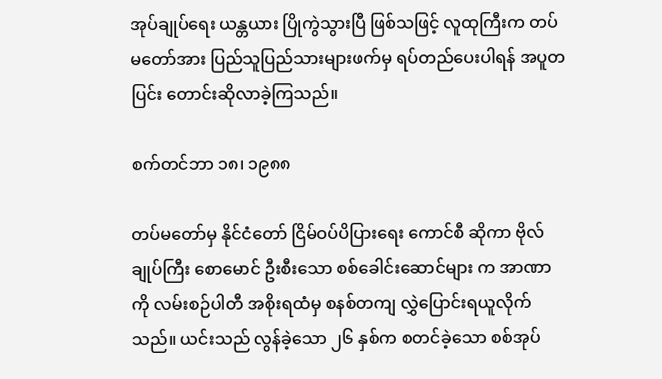အုပ်ချုပ်ရေး ယန္တယား ပြိုကွဲသွားပြီ ဖြစ်သဖြင့် လူထုကြီးက တပ်မတော်အား ပြည်သူပြည်သားများဖက်မှ ရပ်တည်ပေးပါရန် အပူတပြင်း တောင်းဆိုလာခဲ့ကြသည်။

စက်တင်ဘာ ၁၈၊ ၁၉၈၈

တပ်မတော်မှ နိုင်ငံတော် ငြိမ်ဝပ်ပိပြားရေး ကောင်စီ ဆိုကာ ဗိုလ်ချုပ်ကြီး စောမောင် ဦးစီးသော စစ်ခေါင်းဆောင်များ က အာဏာ ကို လမ်းစဉ်ပါတီ အစိုးရထံမှ စနစ်တကျ လွှဲပြောင်းရယူလိုက်သည်။ ယင်းသည် လွန်ခဲ့သော ၂၆ နှစ်က စတင်ခဲ့သော စစ်အုပ်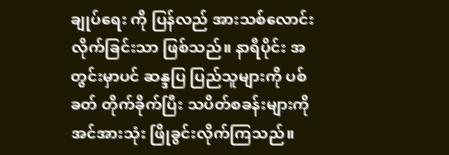ချုပ်ရေး ကို ပြန်လည် အားသစ်လောင်းလိုက်ခြင်းသာ ဖြစ်သည်။ နာရီပိုင်း အတွင်းမှာပင် ဆန္ဒပြ ပြည်သူများကို ပစ်ခတ် တိုက်ခိုက်ပြီး သပိတ်စခန်းများကို အင်အားသုံး ဖြိုခွင်းလိုက်ကြသည်။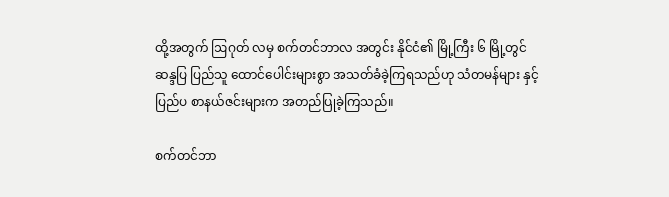ထို့အတွက် ဩဂုတ် လမှ စက်တင်ဘာလ အတွင်း နိုင်ငံ၏ မြို့ကြီး ၆ မြို့တွင် ဆန္ဒပြ ပြည်သူ ထောင်ပေါင်းများစွာ အသတ်ခံခဲ့ကြရသည်ဟု သံတမန်များ နှင့် ပြည်ပ စာနယ်ဇင်းများက အတည်ပြုခဲ့ကြသည်။

စက်တင်ဘာ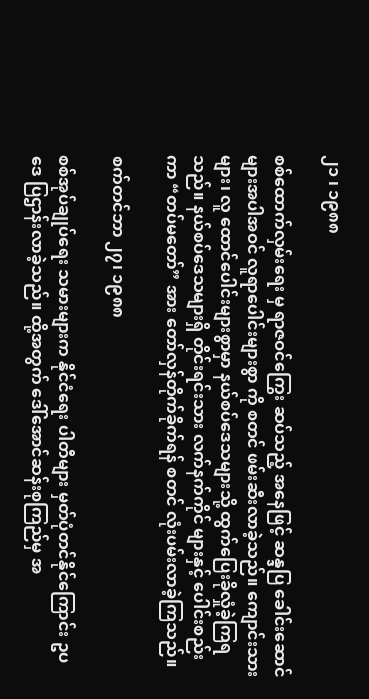၂၁ ၊ ၁၉၈၈

စစ်ထောက်လှမ်းရေး မှ ရာဇဝင်ကြွေး ဆပ်သည့် အနေဖြင့် ဆန္ဒပြ ခေါင်းဆောင်များအပါအဝင် လူရာပေါင်းများစွာ ကို စတင် ဖမ်းဆီးလာခဲ့သည်။ ကျောင်းသားများ၊ လူ ထောင်ပေါင်းများစွာမှာ နယ်စပ်ဒေသများသို့ ထွက်ပြေးခိုလှုံခဲ့ကြရသည်။ နယ်စပ်ဒေသများရှိ တိုင်းရင်းသား လက်နက်ကိုင် များနှင့် ပေါင်းစည်းကာ “တပ်မတော်” အား တော်လှန်တိုက်ခိုက်ရန် စတင် လုံးပမ်းလာခဲ့ကြသည်။

စက်တင်ဘာ ၂၇၊ ၁၉၈၈

စစ်အုပ်ချုပ်ရေး သမားများက နိုင်ငံရေး ပါတီများ မှတ်ပုံတင်နိုင်ကြောင်း ဥပဒေ ပြဌာန်းလာခဲ့သည်။ ထို့အတွက် ဒေါ်အောင်ဆန်းစုကြည်မှ အ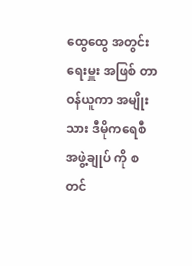ထွေထွေ အတွင်းရေးမှူး အဖြစ် တာဝန်ယူကာ အမျိုးသား ဒီမိုကရေစီ အဖွဲ့ချုပ် ကို စတင်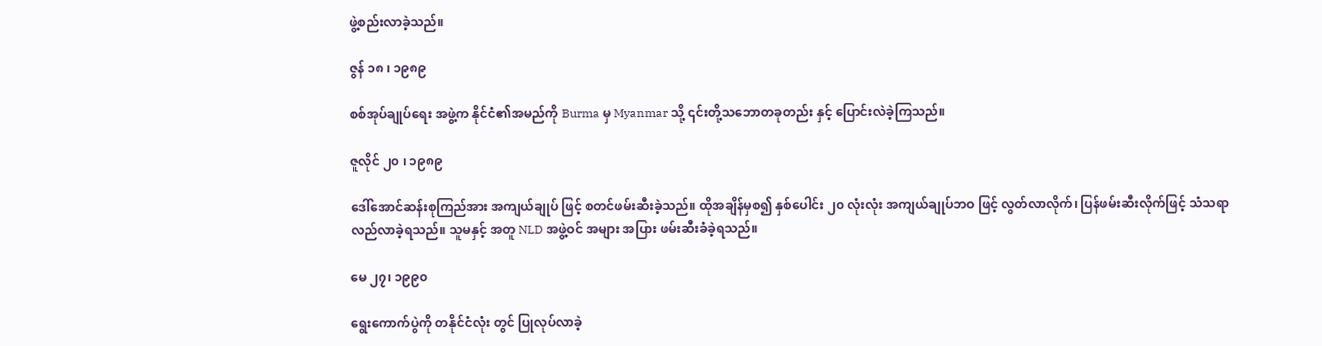ဖွဲ့စည်းလာခဲ့သည်။

ဇွန် ၁၈ ၊ ၁၉၈၉

စစ်အုပ်ချုပ်ရေး အဖွဲ့က နိုင်ငံ၏အမည်ကို Burma မှ Myanmar သို့ ၎င်းတို့သဘောတခုတည်း နှင့် ပြောင်းလဲခဲ့ကြသည်။

ဇူလိုင် ၂၀ ၊ ၁၉၈၉

ဒေါ်အောင်ဆန်းစုကြည်အား အကျယ်ချုပ် ဖြင့် စတင်ဖမ်းဆီးခဲ့သည်။ ထိုအချိန်မှစ၍ နှစ်ပေါင်း ၂၀ လုံးလုံး အကျယ်ချုပ်ဘဝ ဖြင့် လွတ်လာလိုက်၊ ပြန်ဖမ်းဆီးလိုက်ဖြင့် သံသရာလည်လာခဲ့ရသည်။ သူမနှင့် အတူ NLD အဖွဲ့ဝင် အများ အပြား ဖမ်းဆီးခံခဲ့ရသည်။

မေ ၂၇၊ ၁၉၉၀

ရွေးကောက်ပွဲကို တနိုင်ငံလုံး တွင် ပြုလုပ်လာခဲ့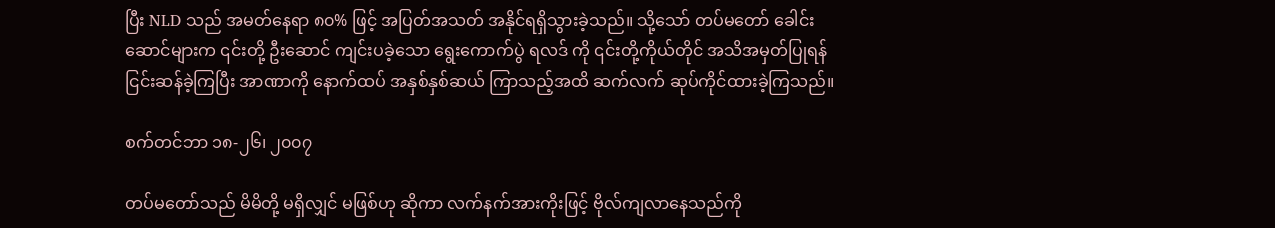ပြီး NLD သည် အမတ်နေရာ ၈၀% ဖြင့် အပြတ်အသတ် အနိုင်ရရှိသွားခဲ့သည်။ သို့သော် တပ်မတော် ခေါင်းဆောင်များက ၎င်းတို့ ဦးဆောင် ကျင်းပခဲ့သော ရွေးကောက်ပွဲ ရလဒ် ကို ၎င်းတို့ကိုယ်တိုင် အသိအမှတ်ပြုရန် ငြင်းဆန်ခဲ့ကြပြီး အာဏာကို နောက်ထပ် အနှစ်နှစ်ဆယ် ကြာသည့်အထိ ဆက်လက် ဆုပ်ကိုင်ထားခဲ့ကြသည်။

စက်တင်ဘာ ၁၈-၂၆၊ ၂၀၀၇

တပ်မတော်သည် မိမိတို့ မရှိလျှင် မဖြစ်ဟု ဆိုကာ လက်နက်အားကိုးဖြင့် ဗိုလ်ကျလာနေသည်ကို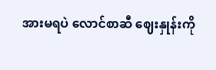အားမရပဲ လောင်စာဆီ ဈေးနှုန်းကို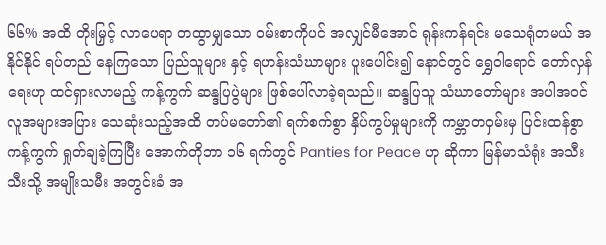၆၆% အထိ တိုးမြှင့် လာပေရာ တထွာမျှသော ဝမ်းစာကိုပင် အလျှင်မီအောင် ရုန်းကန်ရင်း မသေရုံတမယ် အနိုင်နိုင် ရပ်တည် နေကြသော ပြည်သူများ နှင့် ရဟန်းသံဃာများ ပူးပေါင်း၍ နောင်တွင် ရွှေဝါရောင် တော်လှန်ရေးဟု ထင်ရှားလာမည့် ကန့်ကွက် ဆန္ဒပြပွဲများ ဖြစ်ပေါ်လာခဲ့ရသည်။ ဆန္ဒပြသူ သံဃာတော်များ အပါအဝင် လူအများအပြား သေဆုံးသည့်အထိ တပ်မတော်၏ ရက်စက်စွာ နှိပ်ကွပ်မှုများကို ကမ္ဘာတဝှမ်းမှ ပြင်းထန်စွာ ကန့်ကွက် ရှုတ်ချခဲ့ကြပြီး အောက်တိုဘာ ၁၆ ရက်တွင် Panties for Peace ဟု ဆိုကာ မြန်မာသံရုံး အသီးသီးသို့ အမျိုးသမီး အတွင်းခံ အ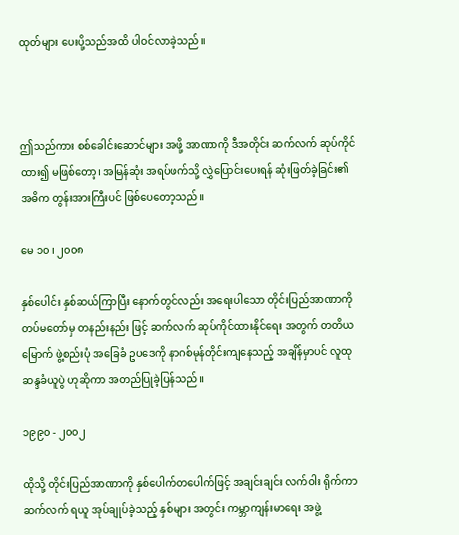ထုတ်များ ပေးပို့သည်အထိ ပါဝင်လာခဲ့သည်။



ဤသည်ကား စစ်ခေါင်းဆောင်များ အဖို့ အာဏာကို ဒီအတိုင်း ဆက်လက် ဆုပ်ကိုင်ထား၍ မဖြစ်တော့၊ အမြန်ဆုံး အရပ်ဖက်သို့ လွှဲပြောင်းပေးရန် ဆုံးဖြတ်ခဲ့ခြင်း၏ အဓိက တွန်းအားကြီးပင် ဖြစ်ပေတော့သည်။

မေ ၁၀ ၊ ၂၀၀၈

နှစ်ပေါင်း နှစ်ဆယ်ကြာပြီး နောက်တွင်လည်း အရေးပါသော တိုင်းပြည်အာဏာကို တပ်မတော်မှ တနည်းနည်း ဖြင့် ဆက်လက် ဆုပ်ကိုင်ထားနိုင်ရေး အတွက် တတိယမြောက် ဖွဲ့စည်းပုံ အခြေခံ ဥပဒေကို နာဂစ်မုန်တိုင်းကျနေသည့် အချိန်မှာပင် လူထု ဆန္ဒခံယူပွဲ ဟုဆိုကာ အတည်ပြုခဲ့ပြန်သည်။

၁၉၉၀ - ၂၀၀၂

ထိုသို့ တိုင်းပြည်အာဏာကို နှစ်ပေါက်တပေါက်ဖြင့် အချင်းချင်း လက်ဝါး ရိုက်ကာ ဆက်လက် ရယူ အုပ်ချုပ်ခဲ့သည့် နှစ်များ အတွင်း ကမ္ဘာကျန်းမာရေး အဖွဲ့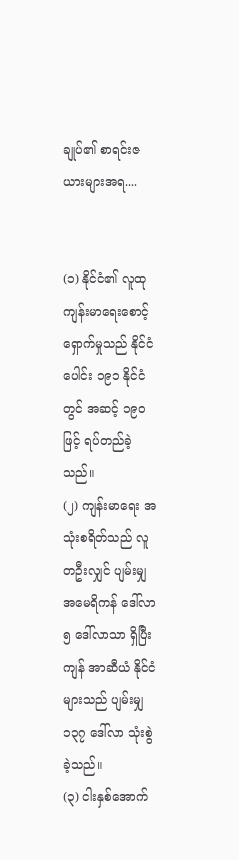ချုပ်၏ စာရင်းဇယားများအရ....


(၁) နိုင်ငံ၏ လူထု ကျန်းမာရေးစောင့်ရှောက်မှုသည် နိုင်ငံပေါင်း ၁၉၁ နိုင်ငံတွင် အဆင့် ၁၉၀ ဖြင့် ရပ်တည်ခဲ့သည်။
(၂) ကျန်းမာရေး အသုံးစရိတ်သည် လူတဦးလျှင် ပျမ်းမျှ အမေရိကန် ဒေါ်လာ ၅ ဒေါ်လာသာ ရှိပြီး ကျန် အာဆီယံ နိုင်ငံများသည် ပျမ်းမျှ ၁၃၇ ဒေါ်လာ သုံးစွဲခဲ့သည်။
(၃) ငါးနှစ်အောက်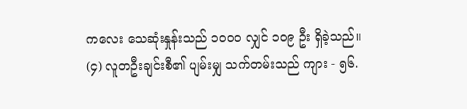ကလေး သေဆုံးနှုန်းသည် ၁၀၀၀ လျှင် ၁၀၉ ဦး ရှိခဲ့သည်။
(၄) လူတဦးချင်းစီ၏ ပျမ်းမျှ သက်တမ်းသည် ကျား - ၅၆.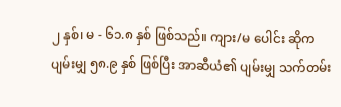၂ နှစ်၊ မ - ၆၁.၈ နှစ် ဖြစ်သည်။ ကျား/မ ပေါင်း ဆိုက ပျမ်းမျှ ၅၈.၉ နှစ် ဖြစ်ပြီး အာဆီယံ၏ ပျမ်းမျှ သက်တမ်း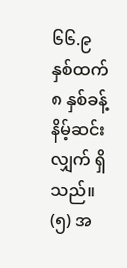၆၆.၉ နှစ်ထက် ၈ နှစ်ခန့် နိမ့်ဆင်းလျှက် ရှိသည်။
(၅) အ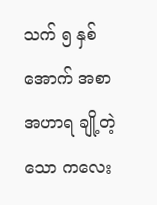သက် ၅ နှစ်အောက် အစာအဟာရ ချို့တဲ့သော ကလေး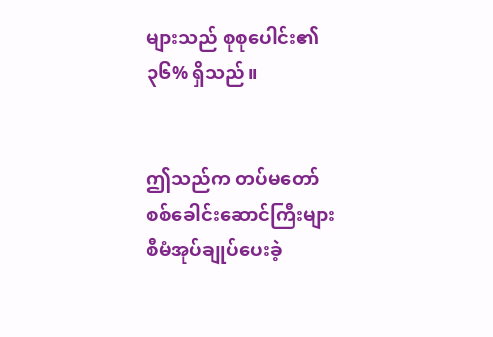များသည် စုစုပေါင်း၏ ၃၆% ရှိသည်။


ဤသည်က တပ်မတော် စစ်ခေါင်းဆောင်ကြီးများ စီမံအုပ်ချုပ်ပေးခဲ့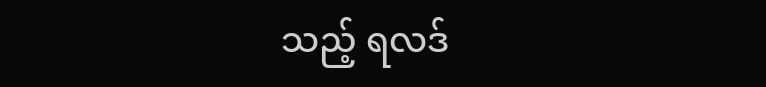သည့် ရလဒ်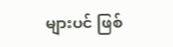များပင် ဖြစ်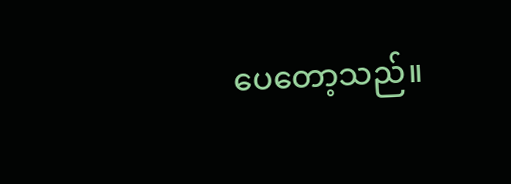ပေတော့သည်။